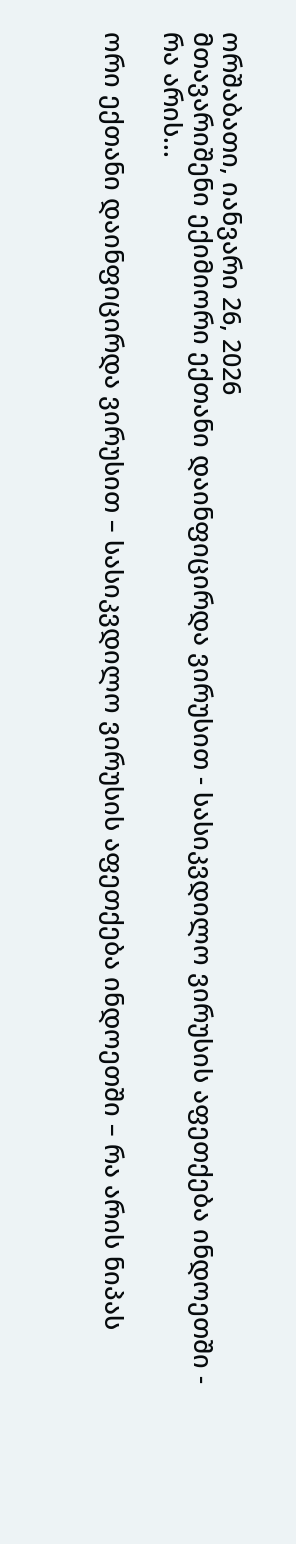ორშაბათი, იანვარი 26, 2026
მთავარიშენი ექიმიორი ექთანი დაინფიცირდა ვირუსით - სასიკვდილო ვირუსის აფეთქება ინდოეთში - რა არის...

ორი ექთანი დაინფიცირდა ვირუსით – სასიკვდილო ვირუსის აფეთქება ინდოეთში – რა არის ნიპას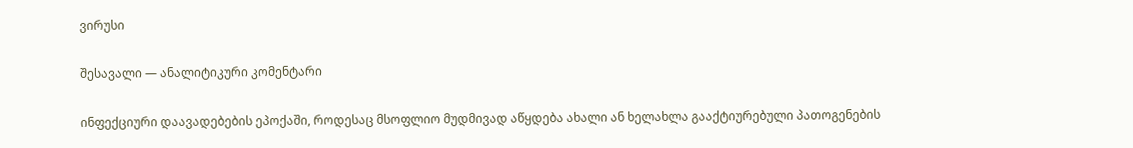ვირუსი

შესავალი — ანალიტიკური კომენტარი

ინფექციური დაავადებების ეპოქაში, როდესაც მსოფლიო მუდმივად აწყდება ახალი ან ხელახლა გააქტიურებული პათოგენების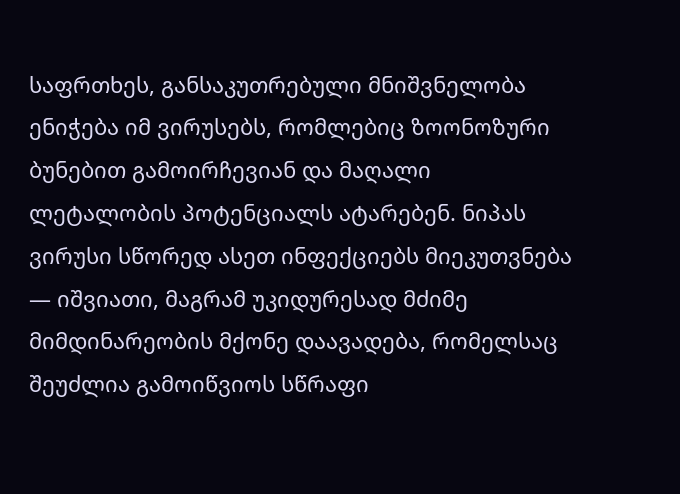საფრთხეს, განსაკუთრებული მნიშვნელობა ენიჭება იმ ვირუსებს, რომლებიც ზოონოზური ბუნებით გამოირჩევიან და მაღალი ლეტალობის პოტენციალს ატარებენ. ნიპას ვირუსი სწორედ ასეთ ინფექციებს მიეკუთვნება — იშვიათი, მაგრამ უკიდურესად მძიმე მიმდინარეობის მქონე დაავადება, რომელსაც შეუძლია გამოიწვიოს სწრაფი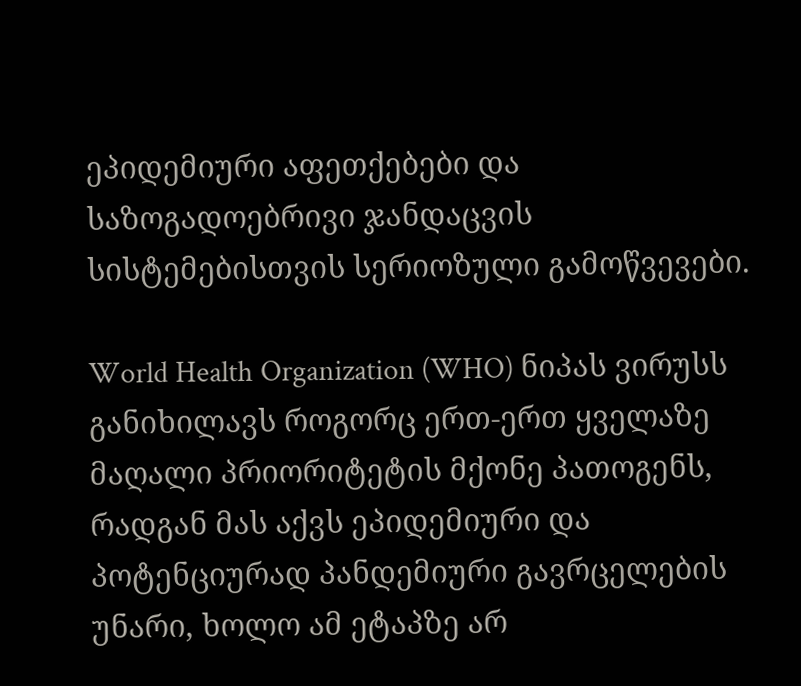ეპიდემიური აფეთქებები და საზოგადოებრივი ჯანდაცვის სისტემებისთვის სერიოზული გამოწვევები.

World Health Organization (WHO) ნიპას ვირუსს განიხილავს როგორც ერთ-ერთ ყველაზე მაღალი პრიორიტეტის მქონე პათოგენს, რადგან მას აქვს ეპიდემიური და პოტენციურად პანდემიური გავრცელების უნარი, ხოლო ამ ეტაპზე არ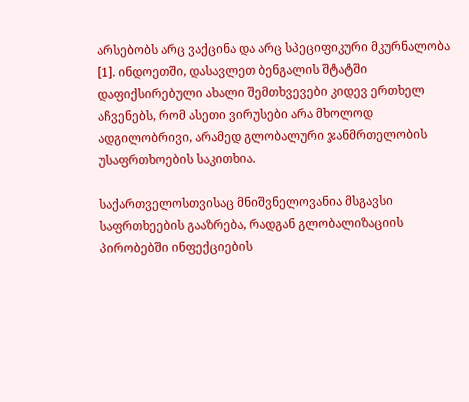არსებობს არც ვაქცინა და არც სპეციფიკური მკურნალობა [1]. ინდოეთში, დასავლეთ ბენგალის შტატში დაფიქსირებული ახალი შემთხვევები კიდევ ერთხელ აჩვენებს, რომ ასეთი ვირუსები არა მხოლოდ ადგილობრივი, არამედ გლობალური ჯანმრთელობის უსაფრთხოების საკითხია.

საქართველოსთვისაც მნიშვნელოვანია მსგავსი საფრთხეების გააზრება, რადგან გლობალიზაციის პირობებში ინფექციების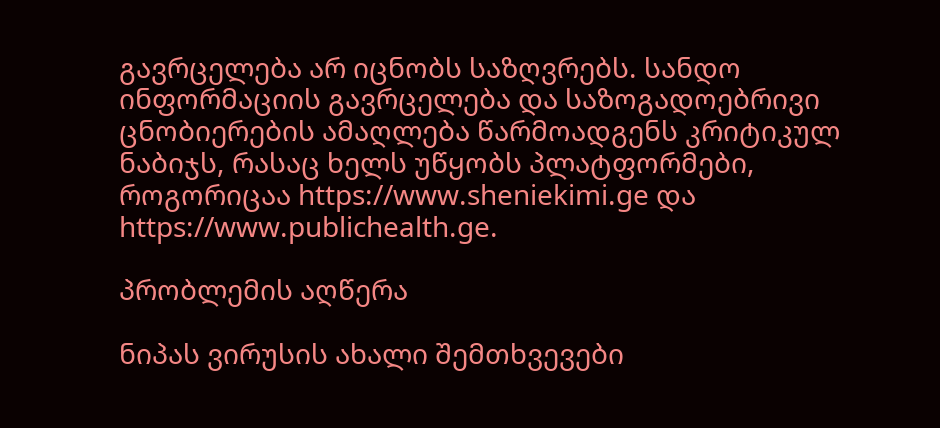გავრცელება არ იცნობს საზღვრებს. სანდო ინფორმაციის გავრცელება და საზოგადოებრივი ცნობიერების ამაღლება წარმოადგენს კრიტიკულ ნაბიჯს, რასაც ხელს უწყობს პლატფორმები, როგორიცაა https://www.sheniekimi.ge და https://www.publichealth.ge.

პრობლემის აღწერა

ნიპას ვირუსის ახალი შემთხვევები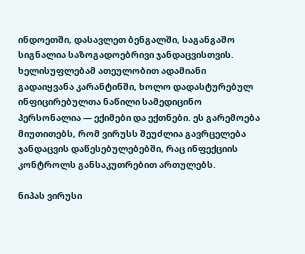ინდოეთში, დასავლეთ ბენგალში, საგანგაშო სიგნალია საზოგადოებრივი ჯანდაცვისთვის. ხელისუფლებამ ათეულობით ადამიანი გადაიყვანა კარანტინში, ხოლო დადასტურებულ ინფიცირებულთა ნაწილი სამედიცინო პერსონალია — ექიმები და ექთნები. ეს გარემოება მიუთითებს, რომ ვირუსს შეუძლია გავრცელება ჯანდაცვის დაწესებულებებში, რაც ინფექციის კონტროლს განსაკუთრებით ართულებს.

ნიპას ვირუსი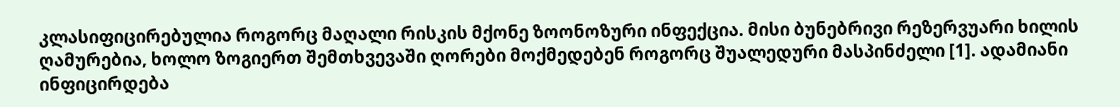კლასიფიცირებულია როგორც მაღალი რისკის მქონე ზოონოზური ინფექცია. მისი ბუნებრივი რეზერვუარი ხილის ღამურებია, ხოლო ზოგიერთ შემთხვევაში ღორები მოქმედებენ როგორც შუალედური მასპინძელი [1]. ადამიანი ინფიცირდება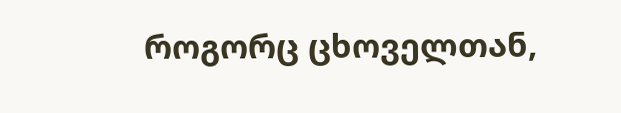როგორც ცხოველთან,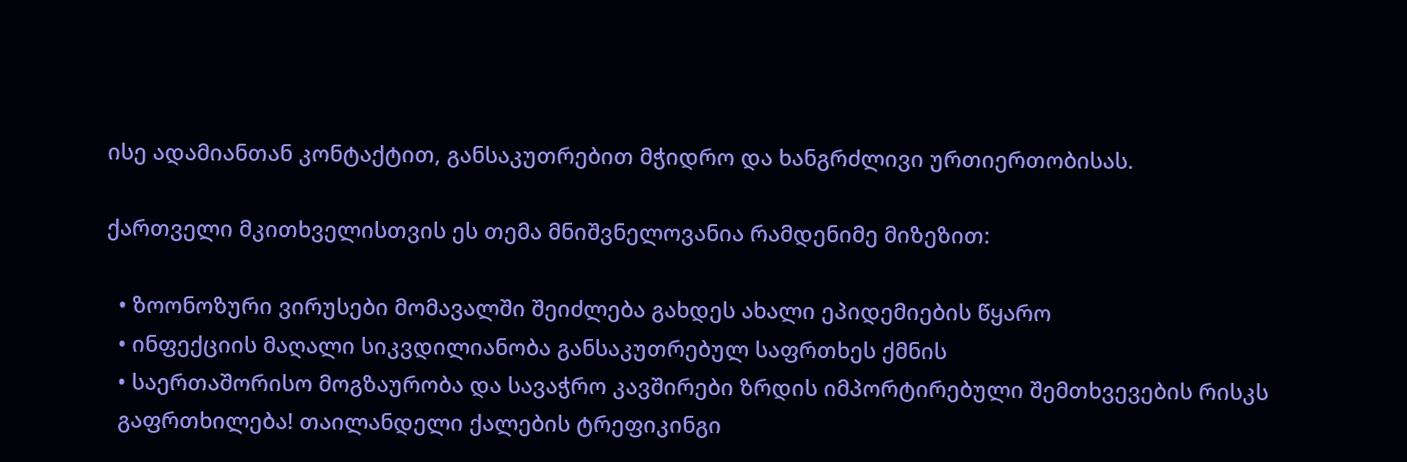ისე ადამიანთან კონტაქტით, განსაკუთრებით მჭიდრო და ხანგრძლივი ურთიერთობისას.

ქართველი მკითხველისთვის ეს თემა მნიშვნელოვანია რამდენიმე მიზეზით:

  • ზოონოზური ვირუსები მომავალში შეიძლება გახდეს ახალი ეპიდემიების წყარო
  • ინფექციის მაღალი სიკვდილიანობა განსაკუთრებულ საფრთხეს ქმნის
  • საერთაშორისო მოგზაურობა და სავაჭრო კავშირები ზრდის იმპორტირებული შემთხვევების რისკს
  გაფრთხილება! თაილანდელი ქალების ტრეფიკინგი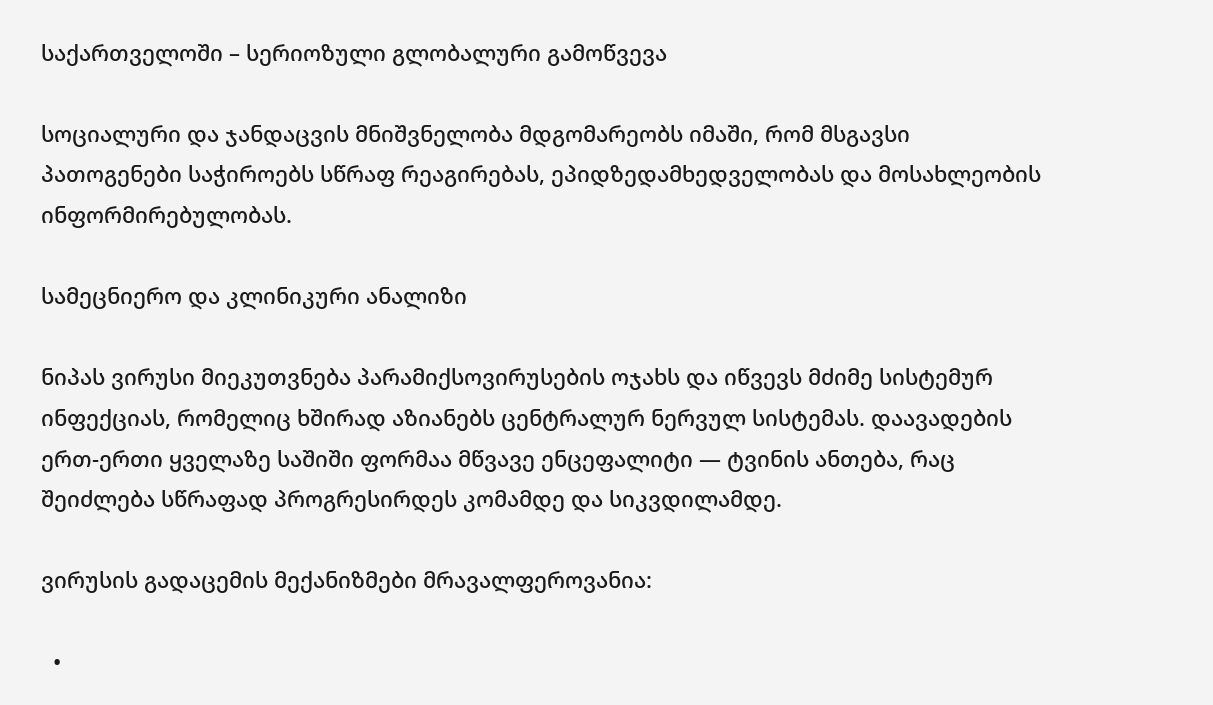საქართველოში – სერიოზული გლობალური გამოწვევა

სოციალური და ჯანდაცვის მნიშვნელობა მდგომარეობს იმაში, რომ მსგავსი პათოგენები საჭიროებს სწრაფ რეაგირებას, ეპიდზედამხედველობას და მოსახლეობის ინფორმირებულობას.

სამეცნიერო და კლინიკური ანალიზი

ნიპას ვირუსი მიეკუთვნება პარამიქსოვირუსების ოჯახს და იწვევს მძიმე სისტემურ ინფექციას, რომელიც ხშირად აზიანებს ცენტრალურ ნერვულ სისტემას. დაავადების ერთ-ერთი ყველაზე საშიში ფორმაა მწვავე ენცეფალიტი — ტვინის ანთება, რაც შეიძლება სწრაფად პროგრესირდეს კომამდე და სიკვდილამდე.

ვირუსის გადაცემის მექანიზმები მრავალფეროვანია:

  •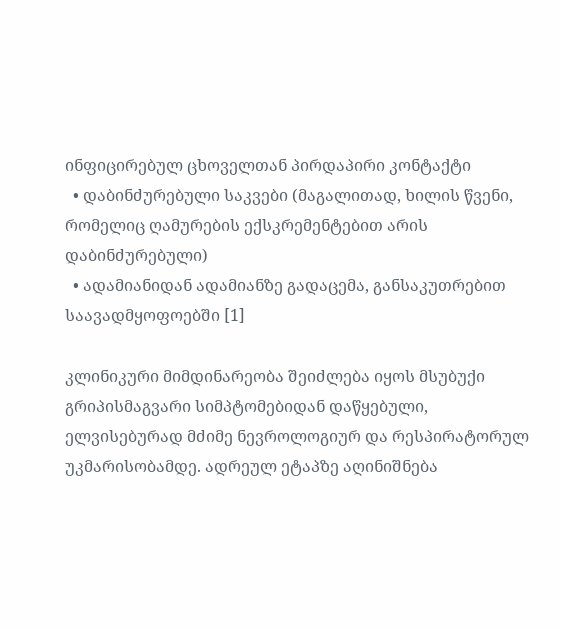ინფიცირებულ ცხოველთან პირდაპირი კონტაქტი
  • დაბინძურებული საკვები (მაგალითად, ხილის წვენი, რომელიც ღამურების ექსკრემენტებით არის დაბინძურებული)
  • ადამიანიდან ადამიანზე გადაცემა, განსაკუთრებით საავადმყოფოებში [1]

კლინიკური მიმდინარეობა შეიძლება იყოს მსუბუქი გრიპისმაგვარი სიმპტომებიდან დაწყებული, ელვისებურად მძიმე ნევროლოგიურ და რესპირატორულ უკმარისობამდე. ადრეულ ეტაპზე აღინიშნება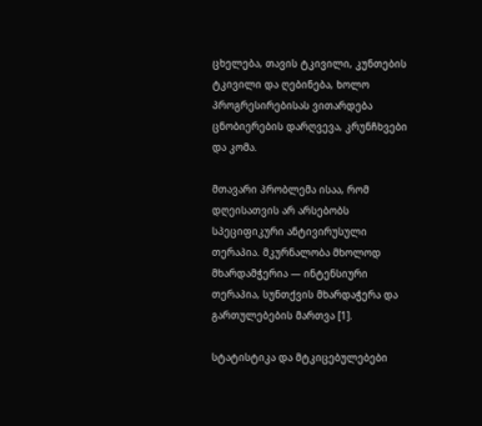ცხელება, თავის ტკივილი, კუნთების ტკივილი და ღებინება, ხოლო პროგრესირებისას ვითარდება ცნობიერების დარღვევა, კრუნჩხვები და კომა.

მთავარი პრობლემა ისაა, რომ დღეისათვის არ არსებობს სპეციფიკური ანტივირუსული თერაპია. მკურნალობა მხოლოდ მხარდამჭერია — ინტენსიური თერაპია, სუნთქვის მხარდაჭერა და გართულებების მართვა [1].

სტატისტიკა და მტკიცებულებები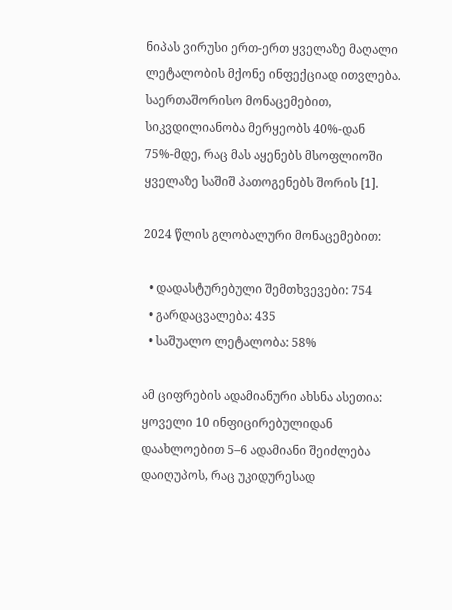ნიპას ვირუსი ერთ-ერთ ყველაზე მაღალი ლეტალობის მქონე ინფექციად ითვლება. საერთაშორისო მონაცემებით, სიკვდილიანობა მერყეობს 40%-დან 75%-მდე, რაც მას აყენებს მსოფლიოში ყველაზე საშიშ პათოგენებს შორის [1].

2024 წლის გლობალური მონაცემებით:

  • დადასტურებული შემთხვევები: 754
  • გარდაცვალება: 435
  • საშუალო ლეტალობა: 58%

ამ ციფრების ადამიანური ახსნა ასეთია: ყოველი 10 ინფიცირებულიდან დაახლოებით 5–6 ადამიანი შეიძლება დაიღუპოს, რაც უკიდურესად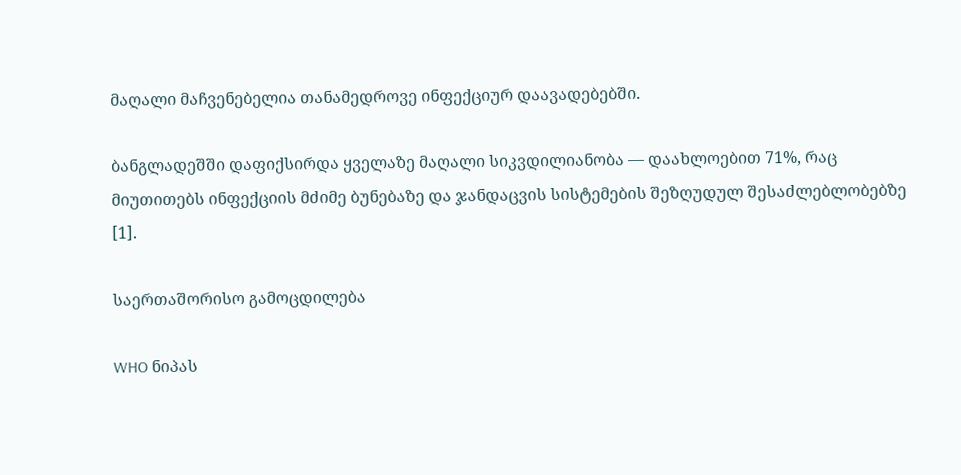მაღალი მაჩვენებელია თანამედროვე ინფექციურ დაავადებებში.

ბანგლადეშში დაფიქსირდა ყველაზე მაღალი სიკვდილიანობა — დაახლოებით 71%, რაც მიუთითებს ინფექციის მძიმე ბუნებაზე და ჯანდაცვის სისტემების შეზღუდულ შესაძლებლობებზე [1].

საერთაშორისო გამოცდილება

WHO ნიპას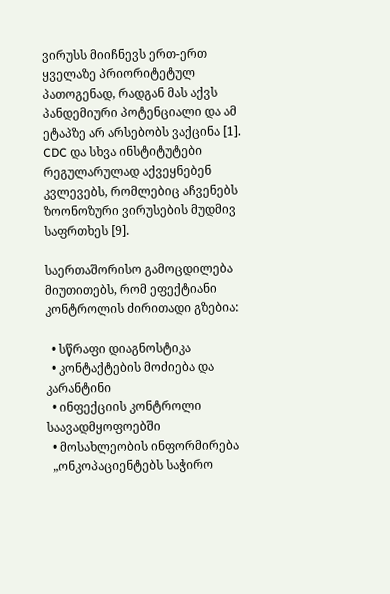ვირუსს მიიჩნევს ერთ-ერთ ყველაზე პრიორიტეტულ პათოგენად, რადგან მას აქვს პანდემიური პოტენციალი და ამ ეტაპზე არ არსებობს ვაქცინა [1]. CDC და სხვა ინსტიტუტები რეგულარულად აქვეყნებენ კვლევებს, რომლებიც აჩვენებს ზოონოზური ვირუსების მუდმივ საფრთხეს [9].

საერთაშორისო გამოცდილება მიუთითებს, რომ ეფექტიანი კონტროლის ძირითადი გზებია:

  • სწრაფი დიაგნოსტიკა
  • კონტაქტების მოძიება და კარანტინი
  • ინფექციის კონტროლი საავადმყოფოებში
  • მოსახლეობის ინფორმირება
  „ონკოპაციენტებს საჭირო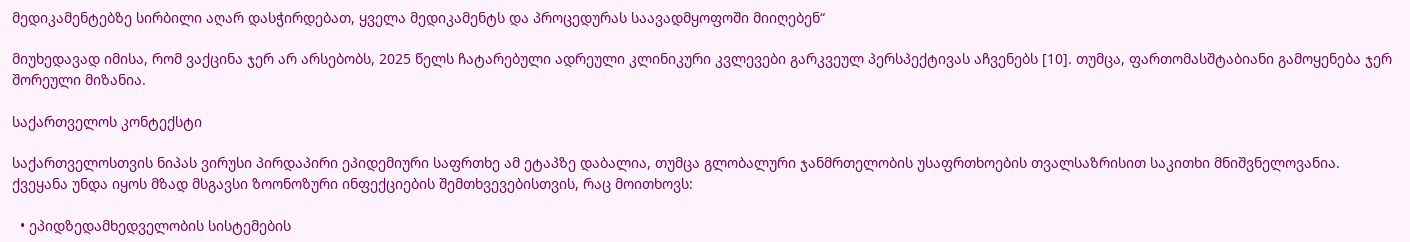მედიკამენტებზე სირბილი აღარ დასჭირდებათ, ყველა მედიკამენტს და პროცედურას საავადმყოფოში მიიღებენ“

მიუხედავად იმისა, რომ ვაქცინა ჯერ არ არსებობს, 2025 წელს ჩატარებული ადრეული კლინიკური კვლევები გარკვეულ პერსპექტივას აჩვენებს [10]. თუმცა, ფართომასშტაბიანი გამოყენება ჯერ შორეული მიზანია.

საქართველოს კონტექსტი

საქართველოსთვის ნიპას ვირუსი პირდაპირი ეპიდემიური საფრთხე ამ ეტაპზე დაბალია, თუმცა გლობალური ჯანმრთელობის უსაფრთხოების თვალსაზრისით საკითხი მნიშვნელოვანია. ქვეყანა უნდა იყოს მზად მსგავსი ზოონოზური ინფექციების შემთხვევებისთვის, რაც მოითხოვს:

  • ეპიდზედამხედველობის სისტემების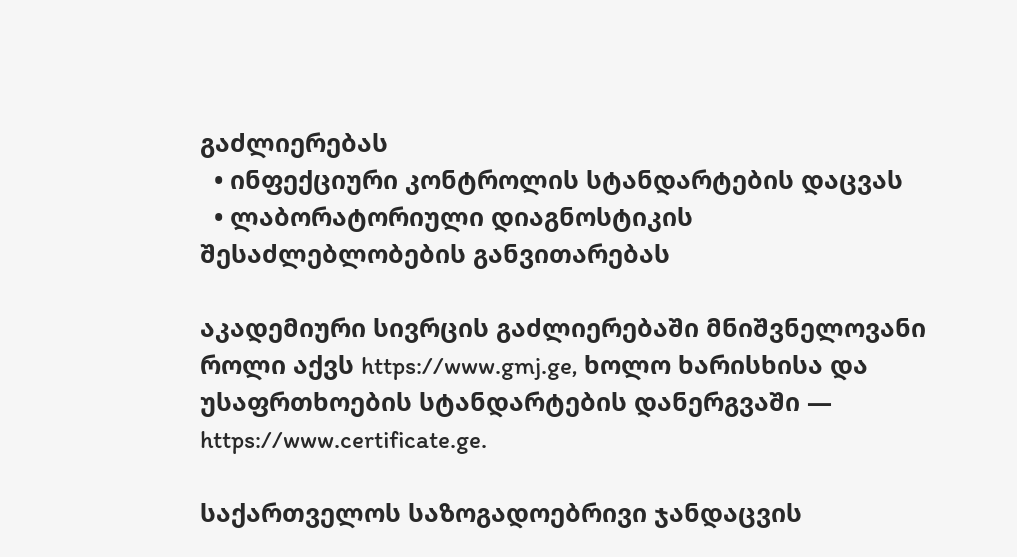გაძლიერებას
  • ინფექციური კონტროლის სტანდარტების დაცვას
  • ლაბორატორიული დიაგნოსტიკის შესაძლებლობების განვითარებას

აკადემიური სივრცის გაძლიერებაში მნიშვნელოვანი როლი აქვს https://www.gmj.ge, ხოლო ხარისხისა და უსაფრთხოების სტანდარტების დანერგვაში — https://www.certificate.ge.

საქართველოს საზოგადოებრივი ჯანდაცვის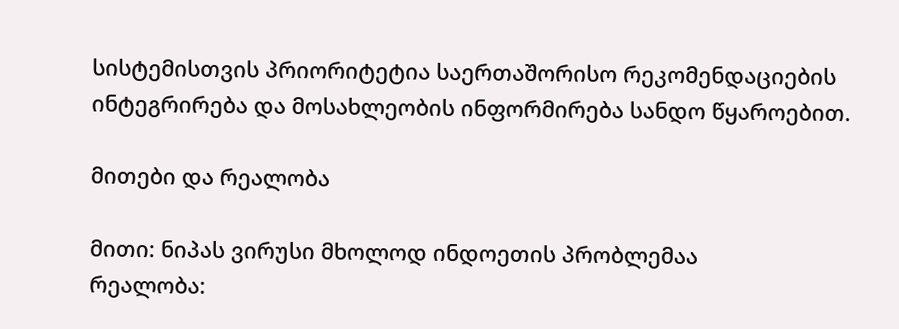სისტემისთვის პრიორიტეტია საერთაშორისო რეკომენდაციების ინტეგრირება და მოსახლეობის ინფორმირება სანდო წყაროებით.

მითები და რეალობა

მითი: ნიპას ვირუსი მხოლოდ ინდოეთის პრობლემაა
რეალობა: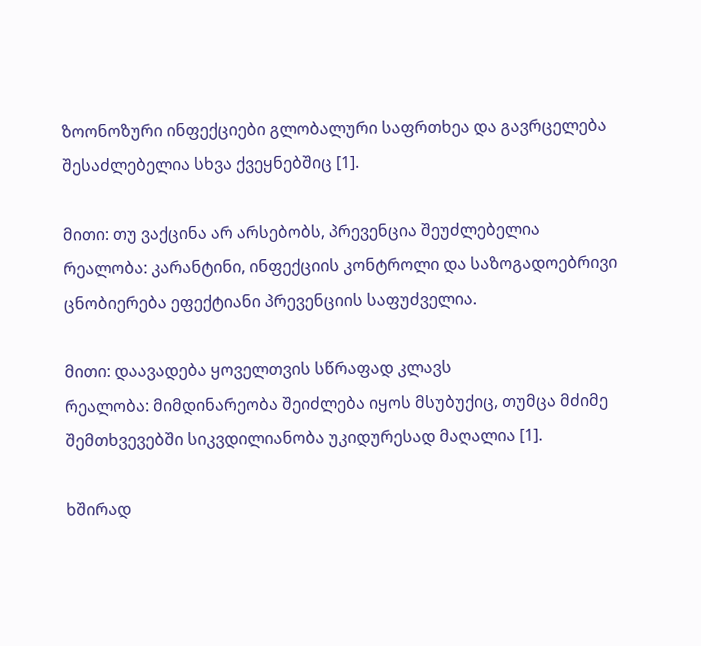ზოონოზური ინფექციები გლობალური საფრთხეა და გავრცელება შესაძლებელია სხვა ქვეყნებშიც [1].

მითი: თუ ვაქცინა არ არსებობს, პრევენცია შეუძლებელია
რეალობა: კარანტინი, ინფექციის კონტროლი და საზოგადოებრივი ცნობიერება ეფექტიანი პრევენციის საფუძველია.

მითი: დაავადება ყოველთვის სწრაფად კლავს
რეალობა: მიმდინარეობა შეიძლება იყოს მსუბუქიც, თუმცა მძიმე შემთხვევებში სიკვდილიანობა უკიდურესად მაღალია [1].

ხშირად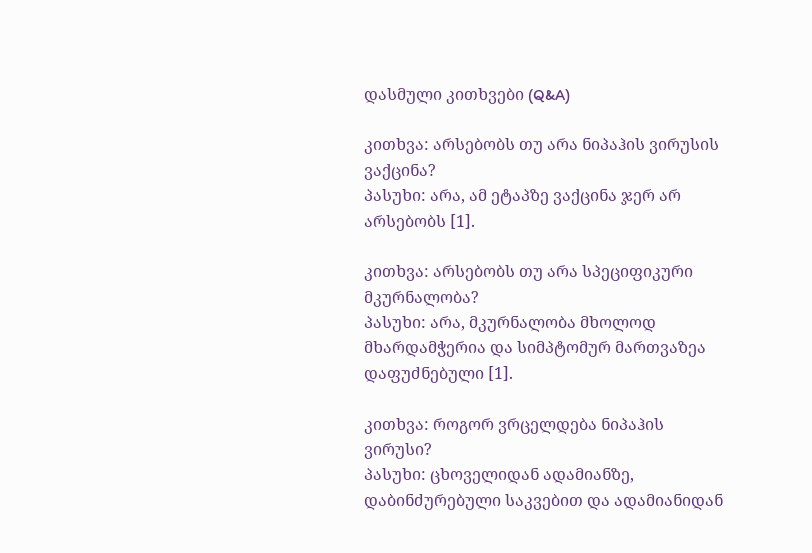დასმული კითხვები (Q&A)

კითხვა: არსებობს თუ არა ნიპაჰის ვირუსის ვაქცინა?
პასუხი: არა, ამ ეტაპზე ვაქცინა ჯერ არ არსებობს [1].

კითხვა: არსებობს თუ არა სპეციფიკური მკურნალობა?
პასუხი: არა, მკურნალობა მხოლოდ მხარდამჭერია და სიმპტომურ მართვაზეა დაფუძნებული [1].

კითხვა: როგორ ვრცელდება ნიპაჰის ვირუსი?
პასუხი: ცხოველიდან ადამიანზე, დაბინძურებული საკვებით და ადამიანიდან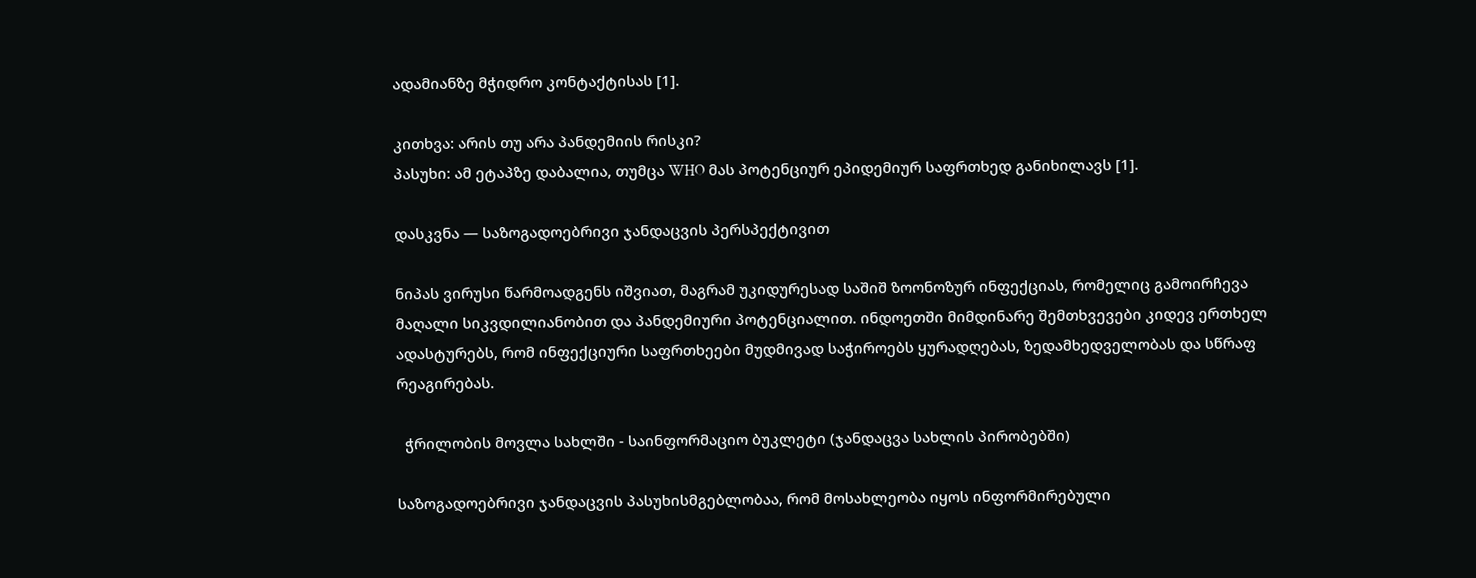ადამიანზე მჭიდრო კონტაქტისას [1].

კითხვა: არის თუ არა პანდემიის რისკი?
პასუხი: ამ ეტაპზე დაბალია, თუმცა WHO მას პოტენციურ ეპიდემიურ საფრთხედ განიხილავს [1].

დასკვნა — საზოგადოებრივი ჯანდაცვის პერსპექტივით

ნიპას ვირუსი წარმოადგენს იშვიათ, მაგრამ უკიდურესად საშიშ ზოონოზურ ინფექციას, რომელიც გამოირჩევა მაღალი სიკვდილიანობით და პანდემიური პოტენციალით. ინდოეთში მიმდინარე შემთხვევები კიდევ ერთხელ ადასტურებს, რომ ინფექციური საფრთხეები მუდმივად საჭიროებს ყურადღებას, ზედამხედველობას და სწრაფ რეაგირებას.

  ჭრილობის მოვლა სახლში - საინფორმაციო ბუკლეტი (ჯანდაცვა სახლის პირობებში)

საზოგადოებრივი ჯანდაცვის პასუხისმგებლობაა, რომ მოსახლეობა იყოს ინფორმირებული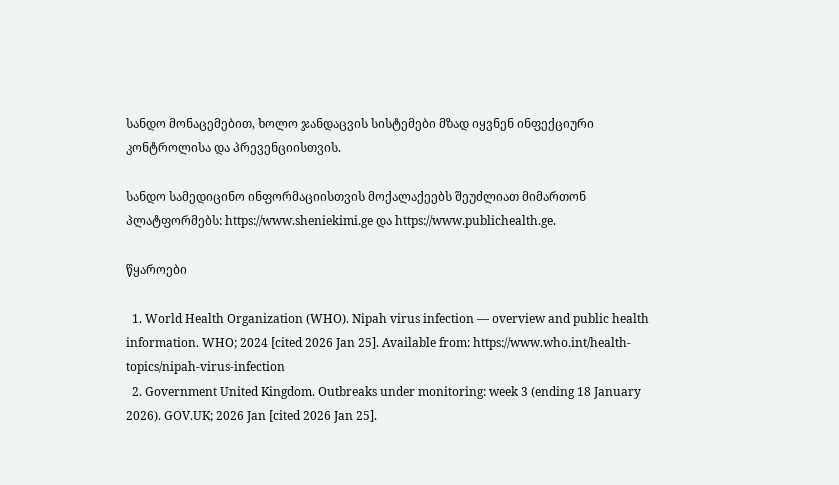სანდო მონაცემებით, ხოლო ჯანდაცვის სისტემები მზად იყვნენ ინფექციური კონტროლისა და პრევენციისთვის.

სანდო სამედიცინო ინფორმაციისთვის მოქალაქეებს შეუძლიათ მიმართონ პლატფორმებს: https://www.sheniekimi.ge და https://www.publichealth.ge.

წყაროები

  1. World Health Organization (WHO). Nipah virus infection — overview and public health information. WHO; 2024 [cited 2026 Jan 25]. Available from: https://www.who.int/health-topics/nipah-virus-infection
  2. Government United Kingdom. Outbreaks under monitoring: week 3 (ending 18 January 2026). GOV.UK; 2026 Jan [cited 2026 Jan 25].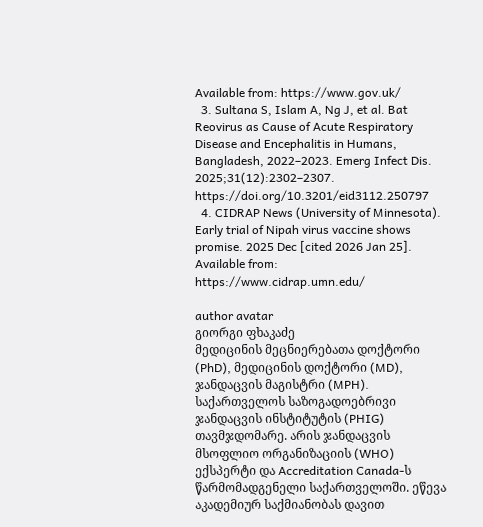Available from: https://www.gov.uk/
  3. Sultana S, Islam A, Ng J, et al. Bat Reovirus as Cause of Acute Respiratory Disease and Encephalitis in Humans, Bangladesh, 2022–2023. Emerg Infect Dis. 2025;31(12):2302–2307. https://doi.org/10.3201/eid3112.250797
  4. CIDRAP News (University of Minnesota). Early trial of Nipah virus vaccine shows promise. 2025 Dec [cited 2026 Jan 25]. Available from: https://www.cidrap.umn.edu/

author avatar
გიორგი ფხაკაძე
მედიცინის მეცნიერებათა დოქტორი (PhD), მედიცინის დოქტორი (MD), ჯანდაცვის მაგისტრი (MPH). საქართველოს საზოგადოებრივი ჯანდაცვის ინსტიტუტის (PHIG) თავმჯდომარე. არის ჯანდაცვის მსოფლიო ორგანიზაციის (WHO) ექსპერტი და Accreditation Canada-ს წარმომადგენელი საქართველოში. ეწევა აკადემიურ საქმიანობას დავით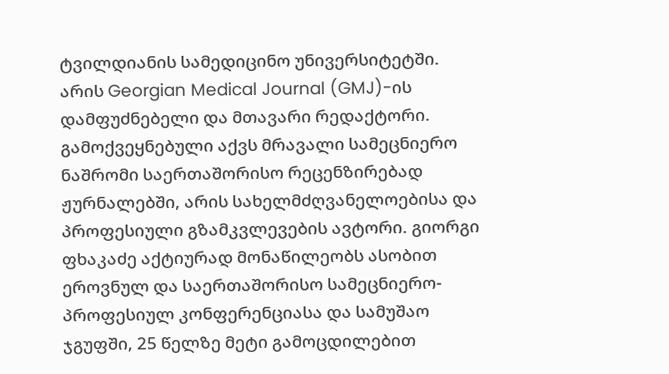ტვილდიანის სამედიცინო უნივერსიტეტში. არის Georgian Medical Journal (GMJ)-ის დამფუძნებელი და მთავარი რედაქტორი. გამოქვეყნებული აქვს მრავალი სამეცნიერო ნაშრომი საერთაშორისო რეცენზირებად ჟურნალებში, არის სახელმძღვანელოებისა და პროფესიული გზამკვლევების ავტორი. გიორგი ფხაკაძე აქტიურად მონაწილეობს ასობით ეროვნულ და საერთაშორისო სამეცნიერო-პროფესიულ კონფერენციასა და სამუშაო ჯგუფში, 25 წელზე მეტი გამოცდილებით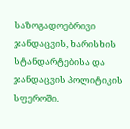საზოგადოებრივი ჯანდაცვის, ხარისხის სტანდარტებისა და ჯანდაცვის პოლიტიკის სფეროში.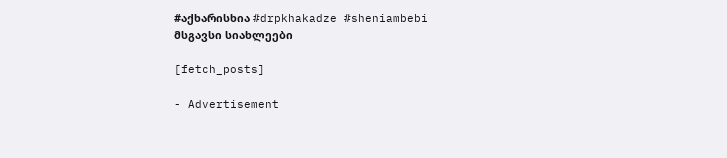#აქხარისხია #drpkhakadze #sheniambebi
მსგავსი სიახლეები

[fetch_posts]

- Advertisement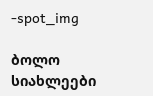-spot_img

ბოლო სიახლეები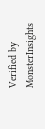Verified by MonsterInsights